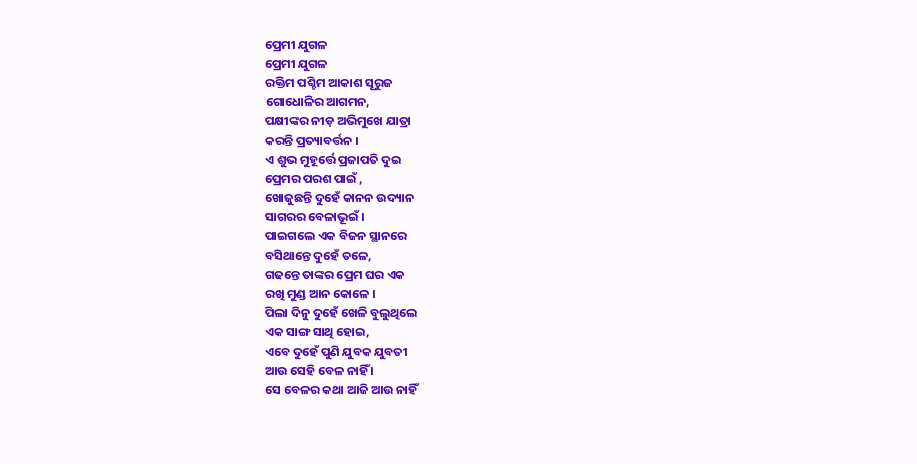ପ୍ରେମୀ ଯୁଗଳ
ପ୍ରେମୀ ଯୁଗଳ
ରକ୍ତିମ ପଶ୍ଚିମ ଆକାଶ ସୂରୁଜ
ଗୋଧୋଳିର ଆଗମନ,
ପକ୍ଷୀଙ୍କର ନୀଡ଼ ଅଭିମୁଖେ ଯାତ୍ରା
କରନ୍ତି ପ୍ରତ୍ୟାବର୍ତ୍ତନ ।
ଏ ଶୁଭ ମୁହୂର୍ତ୍ତେ ପ୍ରଜାପତି ଦୁଇ
ପ୍ରେମର ପରଶ ପାଇଁ ,
ଖୋଜୁଛନ୍ତି ଦୁହେଁ କାନନ ଉଦ୍ୟାନ
ସାଗରର ବେଳାଭୂଇଁ ।
ପାଇଗଲେ ଏକ ବିଜନ ସ୍ଥାନରେ
ବସିଥାନ୍ତେ ଦୁହେଁ ତଳେ,
ଗଢନ୍ତେ ତାଙ୍କର ପ୍ରେମ ଘର ଏକ
ରଖି ମୁଣ୍ଡ ଆନ କୋଳେ ।
ପିଲା ଦିନୁ ଦୁହେଁ ଖେଳି ବୁଲୁଥିଲେ
ଏକ ସାଙ୍ଗ ସାଥି ହୋଇ,
ଏବେ ଦୁହେଁ ପୁଣି ଯୁବକ ଯୁବତୀ
ଆଉ ସେହି ବେଳ ନାହିଁ ।
ସେ ବେଳର କଥା ଆଜି ଆଉ ନାହିଁ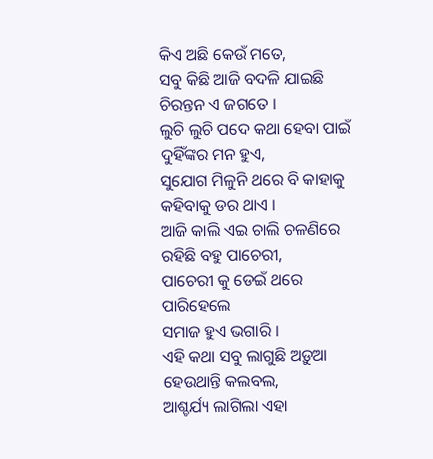କିଏ ଅଛି କେଉଁ ମତେ,
ସବୁ କିଛି ଆଜି ବଦଳି ଯାଇଛି
ଚିରନ୍ତନ ଏ ଜଗତେ ।
ଲୁଚି ଲୁଚି ପଦେ କଥା ହେବା ପାଇଁ
ଦୁହିଁଙ୍କର ମନ ହୁଏ,
ସୁଯୋଗ ମିଳୁନି ଥରେ ବି କାହାକୁ
କହିବାକୁ ଡର ଥାଏ ।
ଆଜି କାଲି ଏଇ ଚାଲି ଚଳଣିରେ
ରହିଛି ବହୁ ପାଚେରୀ,
ପାଚେରୀ କୁ ଡେଇଁ ଥରେ ପାରିହେଲେ
ସମାଜ ହୁଏ ଭଗାରି ।
ଏହି କଥା ସବୁ ଲାଗୁଛି ଅଡ଼ୁଆ
ହେଉଥାନ୍ତି କଲବଲ,
ଆଶ୍ଚର୍ଯ୍ୟ ଲାଗିଲା ଏହା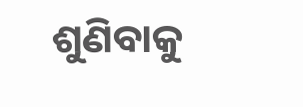ଶୁଣିବାକୁ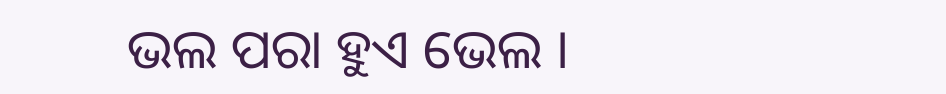ଭଲ ପରା ହୁଏ ଭେଲ ।